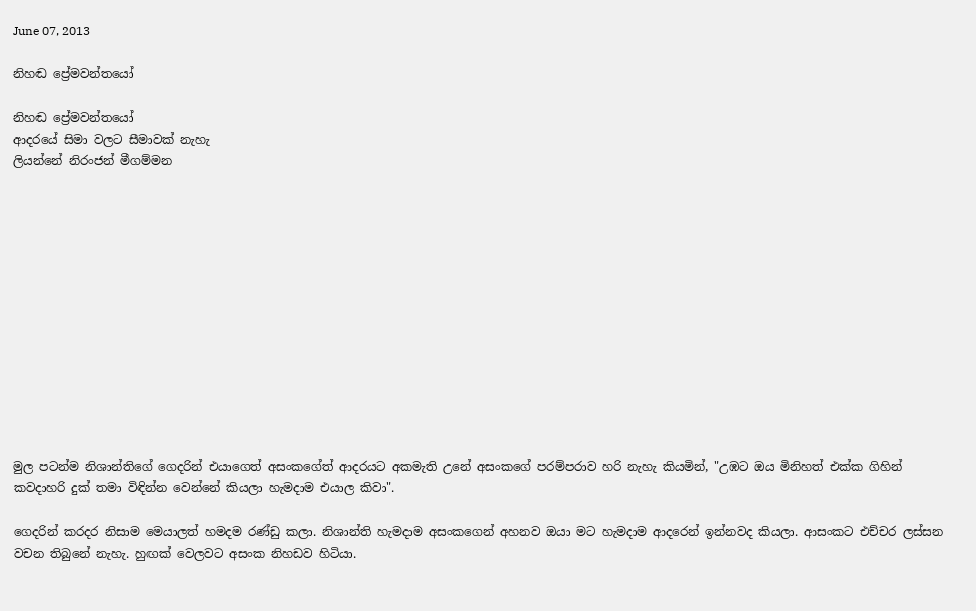June 07, 2013

නිහඬ ප්‍රේමවන්තයෝ

නිහඬ ප්‍රේමවන්තයෝ
ආදරයේ සිමා වලට සීමාවක්‌ නැහැ
ලියන්නේ නිරංජන් මීගම්මන













මුල පටන්ම නිශාන්තිගේ ගෙදරින් එයාගෙත් අසංකගේත් ආදරයට අකමැති උනේ අසංකගේ පරම්පරාව හරි නැහැ කියමින්, "උඹට ඔය මිනිහත් එක්‌ක ගිහින් කවදාහරි දුක්‌ තමා විඳින්න වෙන්නේ කියලා හැමදාම එයාල කිවා".

ගෙදරින් කරදර නිසාම මෙයාලත් හමදම රණ්ඩු කලා. නිශාන්ති හැමදාම අසංකගෙන් අහනව ඔයා මට හැමදාම ආදරෙන් ඉන්නවද කියලා. ආසංකට එච්චර ලස්‌සන වචන තිබුනේ නැහැ. හුඟක්‌ වෙලවට අසංක නිහඩව හිටියා.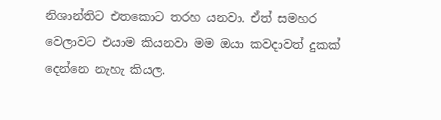නිශාන්තිට එතකොට තරහ යනවා. ඒත් සමහර වෙලාවට එයාම කියනවා මම ඔයා කවදාවත් දුකක්‌ දෙන්නෙ නැහැ කියල.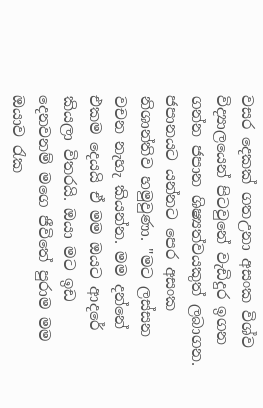වසර දෙකක්‌ ගතඋනා අසංක විශ්ව විද්‍යාලයෙන් පිටවුනේ වැඩිදුර ඉගන ගන්න ජපාන ශිෂ්‍යත්වයකුත් ලබාගන. ජපානයට යන්නට පෙර අසංක නිශාන්තිව හමුවුණා. "මට ලස්‌සන වචන නැහැ කියන්න. මම දන්නේ එකම දෙයයි ඒ මම ඔයට ආදරේ කියලා විතරයි. ඔයා මට ඉඩ දෙනවනම් මගෙ ජීවිතේ පුරාම මම ඔයාව රැක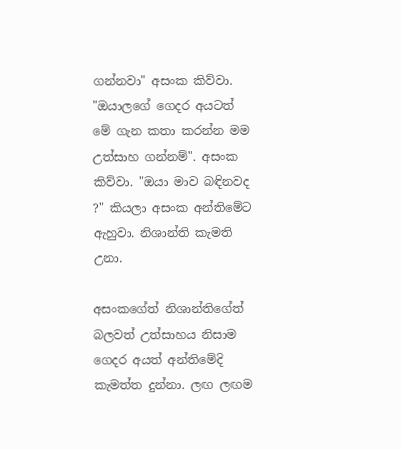ගන්නවා" අසංක කිව්වා. "ඔයාලගේ ගෙදර අයටත් මේ ගැන කතා කරන්න මම උත්සාහ ගන්නම්". අසංක කිව්වා. "ඔයා මාව බඳිනවද ?" කියලා අසංක අන්තිමේට ඇහුවා. නිශාන්ති කැමති උනා.

අසංකගේත් නිශාන්තිගේත් බලවත් උත්සාහය නිසාම ගෙදර අයත් අන්තිමේදි කැමත්ත දුන්නා. ලඟ ලඟම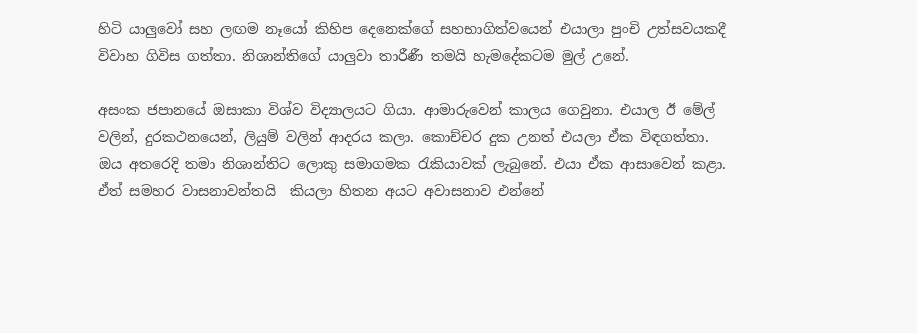හිටි යාලුවෝ සහ ලඟම නෑයෝ කිහිප දෙනෙක්‌ගේ සහභාගිත්වයෙන් එයාලා පුංචි උත්සවයකදී විවාහ ගිවිස ගත්තා. නිශාන්තිගේ යාලුවා තාරීණී තමයි හැමදේකටම මුල් උනේ.

අසංක ජපානයේ ඔසාකා විශ්ව විද්‍යාලයට ගියා. ආමාරුවෙන් කාලය ගෙවුනා. එයාල ඊ මේල් වලින්, දුරකථනයෙන්, ලියුම් වලින් ආදරය කලා. කොච්චර දුක උනත් එයලා ඒක විඳගත්තා. ඔය අතරෙදි තමා නිශාන්තිට ලොකු සමාගමක රැකියාවක් ලැබුනේ. එයා ඒක ආසාවෙන් කළා.
ඒත් සමහර වාසනාවන්තයි  කියලා හිතන අයට අවාසනාව එන්නේ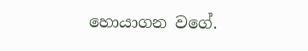හොයාගන වගේ.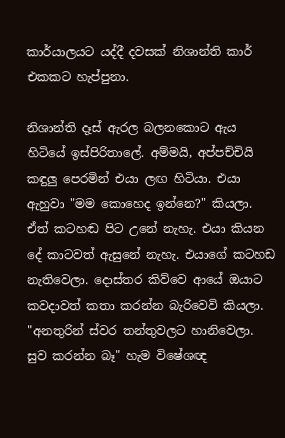කාර්යාලයට යද්දී දවසක්‌ නිශාන්ති කාර් එකකට හැප්පුනා.

නිශාන්ති දෑස්‌ ඇරල බලනකොට ඇය හිටියේ ඉස්‌පිරිතාලේ. අම්මයි, අප්පච්චියි කඳුලු පෙරමින් එයා ලඟ හිටියා. එයා ඇහුවා "මම කොහෙද ඉන්නෙ?" කියලා. ඒත් කටහඬ පිට උනේ නැහැ. එයා කියන දේ කාටවත් ඇසුනේ නැහැ. එයාගේ කටහඩ නැතිවෙලා. දොස්තර කිව්වෙ ආයේ ඔයාට කවදාවත් කතා කරන්න බැරිවෙවි කියලා. "අනතුරින් ස්වර තන්තුවලට හානිවෙලා. සුව කරන්න බෑ" හැම විෂේශඥ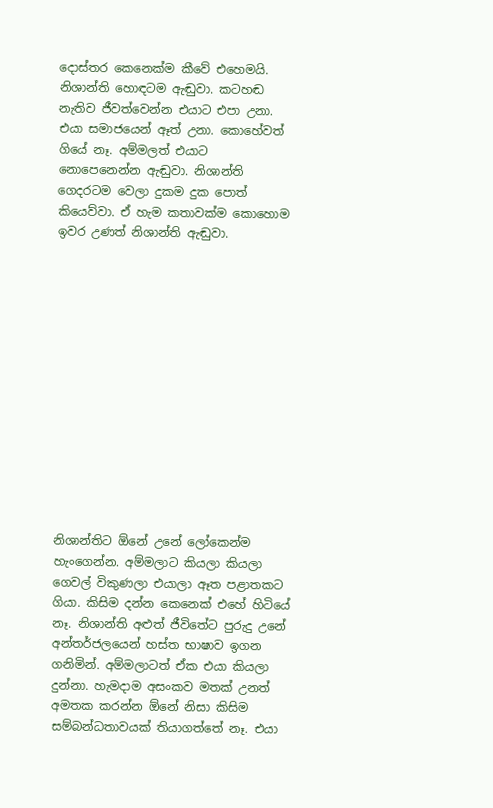දොස්තර කෙනෙක්ම කීවේ එහෙමයි.
නිශාන්ති හොඳටම ඇඬුවා. කටහඬ නැතිව ජීවත්වෙන්න එයාට එපා උනා. එයා සමාජයෙන් ඈත් උනා. කොහේවත් ගියේ නෑ. අම්මලත් එයාට නොපෙනෙන්න ඇඬුවා. නිශාන්ති ගෙදරටම වෙලා දුකම දුක පොත් කියෙව්වා. ඒ හැම කතාවක්ම කොහොම ඉවර උණත් නිශාන්ති ඇඬුවා.














නිශාන්තිට ඕනේ උනේ ලෝකෙන්ම හැංගෙන්න. අම්මලාට කියලා කියලා ගෙවල් විකුණලා එයාලා ඈත පළාතකට ගියා. කිසිම දන්න කෙනෙක් එහේ හිටියේ නෑ. නිශාන්ති අළුත් ජීවිතේට පුරුදු උනේ අන්තර්ජලයෙන් හස්ත භාෂාව ඉගන ගනිමින්. අම්මලාටත් ඒක එයා කියලා දුන්නා. හැමදාම අසංකව මතක් උනත් අමතක කරන්න ඕනේ නිසා කිසිම සම්බන්ධතාවයක් තියාගත්තේ නෑ. එයා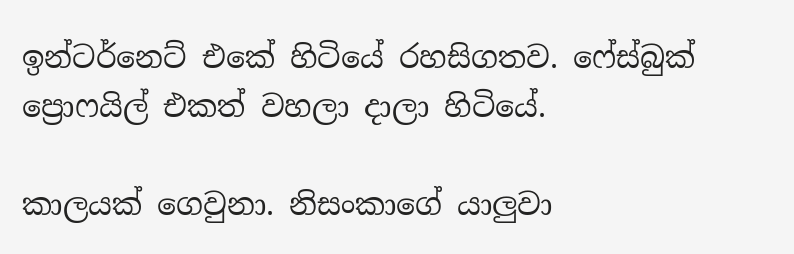ඉන්ටර්නෙට් එකේ හිටියේ රහසිගතව. ෆේස්බුක් ප්‍රොෆයිල් එකත් වහලා දාලා හිටියේ.

කාලයක් ගෙවුනා. නිසංකාගේ යාලුවා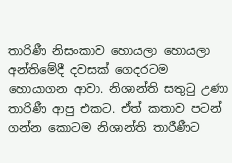තාරිණී නිසංකාව හොයලා හොයලා අන්තිමේදී දවසක් ගෙදරටම හොයාගන ආවා. නිශාන්ති සතුටු උණා තාරිණී ආපු එකට. ඒත් කතාව පටන් ගන්න කොටම නිශාන්ති තාරීණීට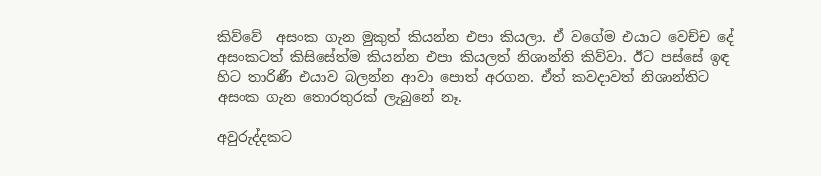කිව්වේ  අසංක ගැන මුකුත් කියන්න එපා කියලා. ඒ වගේම එයාට වෙච්ච දේ අසංකටත් කිසිසේත්ම කියන්න එපා කියලත් නිශාන්ති කිව්වා. ඊට පස්සේ ඉඳ හිට තාරිණී එයාව බලන්න ආවා පොත් අරගන. ඒත් කවදාවත් නිශාන්තිට අසංක ගැන තොරතුරක් ලැබුනේ නෑ.

අවුරුද්දකට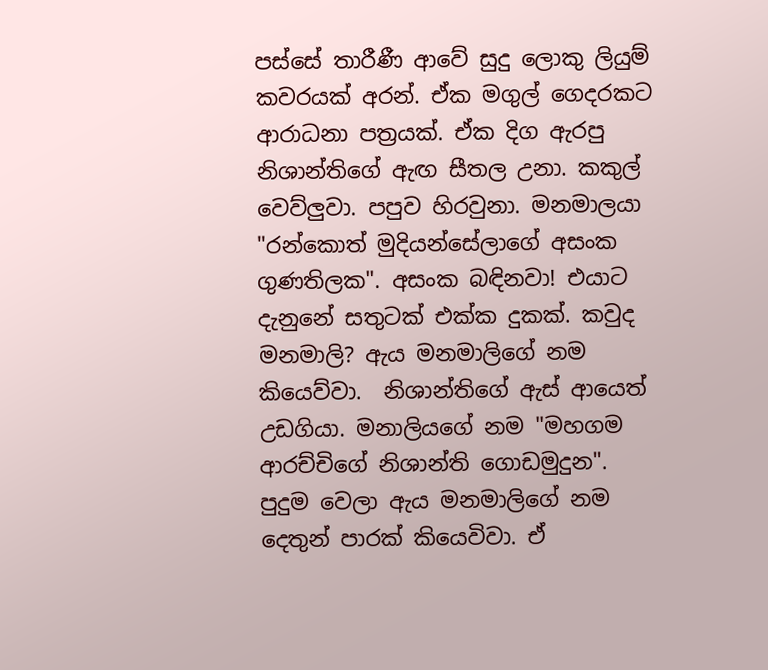පස්සේ තාරීණී ආවේ සුදු ලොකු ලියුම් කවරයක් අරන්. ඒක මගුල් ගෙදරකට ආරාධනා පත්‍රයක්. ඒක දිග ඇරපු නිශාන්තිගේ ඇඟ සීතල උනා. කකුල් වෙව්ලුවා. පපුව හිරවුනා. මනමාලයා "රන්කොත් මුදියන්සේලාගේ අසංක ගුණතිලක". අසංක බඳිනවා! එයාට දැනුනේ සතුටක් එක්ක දුකක්. කවුද මනමාලි? ඇය මනමාලිගේ නම කියෙව්වා.  නිශාන්තිගේ ඇස් ආයෙත් උඩගියා. මනාලියගේ නම "මහගම ආරච්චිගේ නිශාන්ති ගොඩමුදුන". පුදුම වෙලා ඇය මනමාලිගේ නම දෙතුන් පාරක් කියෙවිවා. ඒ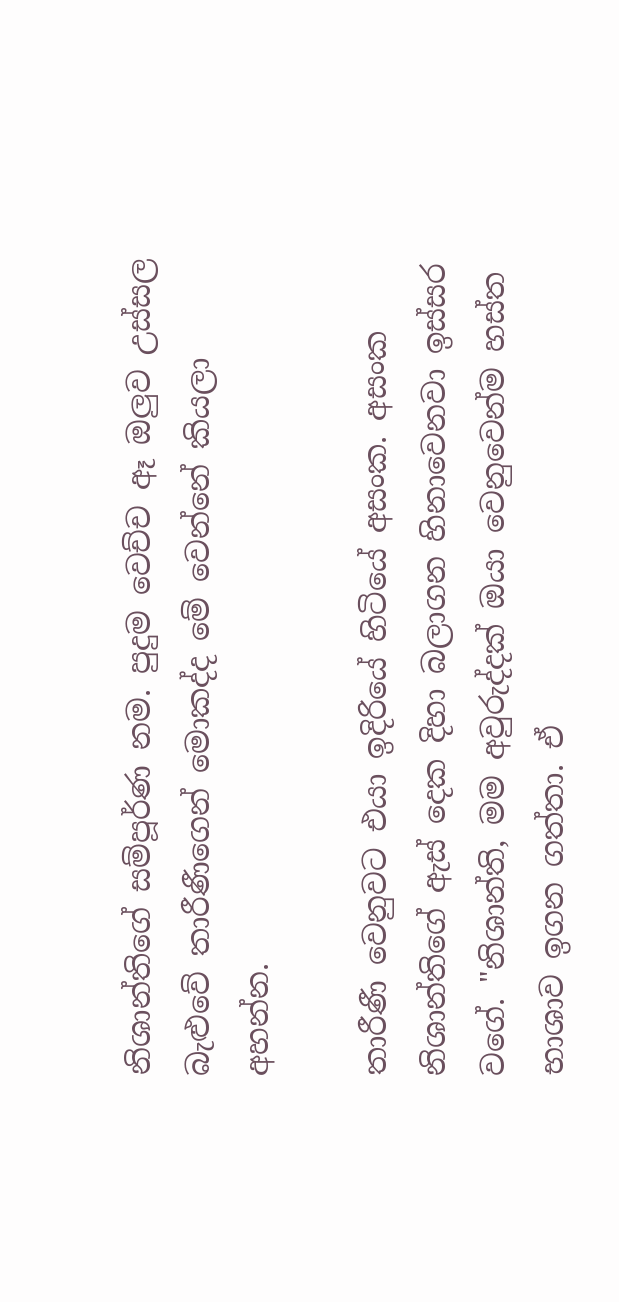නිශාන්තිගේ සම්පූර්ණ නම. පුදුම වෙච්ච ඈ ඔලුව උස්සල බැළුවේ තාරීණීගෙන් මොකද්ද මේ වෙන්නේ කියලා අහන්න.

තාරීණී වෙනුවට එයා ඉදිරියේ හිටියේ අසංක. අසංක නිශාන්තිගේ ඇස් දෙක දිහා බලාගන හිනාවෙනවා ඉස්සර වගේ. "නිශාන්ති, මම අවුරුද්දක් ඔයා වෙනුවෙන්ම හස්ත භාශාව ඉගන ගත්තා. ඒ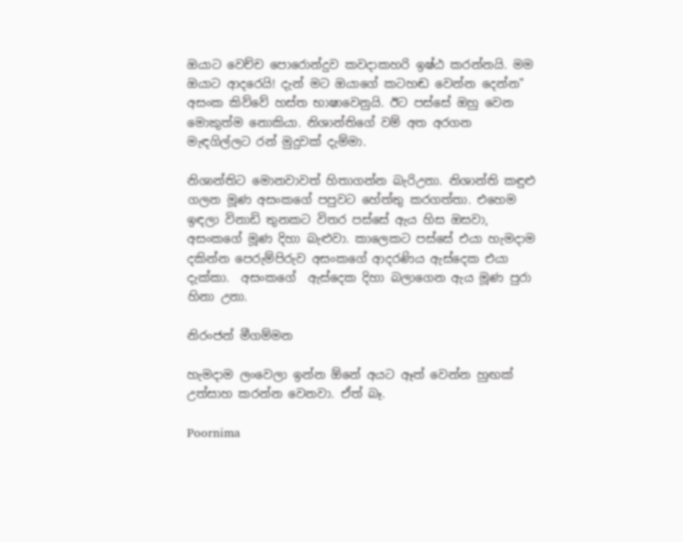ඔයාට වෙච්ච පොරොන්දුව කවදාකහරි ඉෂ්ඨ කරන්නයි. මම ඔයාට ආදරෙයි! දැන් මට ඔයාගේ කටහඬ වෙන්න දෙන්න" අසංක කිව්වේ හස්ත භාෂාවෙනුයි. ඊට පස්සේ ඔහු වෙන මොකුත්ම නොකියා. නිශාන්තිගේ වම් අත අරගන  මැඳගිල්ලට රන් මුදුවක් දැම්මා.

නිශාන්තිට මොනවාවත් හිතාගන්න බැරිඋනා. නිශාන්ති කඳුළු ගලන මූණ අසංකගේ පපුවට හේත්තු කරගත්තා. එහෙම ඉඳලා විනාඩි තුනකට විතර පස්සේ ඇය හිස ඔසවා, අසංකගේ මූණ දිහා බැළුවා. කාලෙකට පස්සේ එයා හැමදාම දකින්න පෙරුම්පිරුව අසංකගේ ආදරණිය ඇස්දෙක එයා දැක්කා.  අසංකගේ  ඇස්දෙක දිහා බලාගෙන ඇය මූණ පුරා හිනා උනා.

නිරංජන් මීගම්මන

හැමදාම ලංවෙලා ඉන්න ඕනේ අයට ඈත් වෙන්න හුඟක්‌ උත්සාහ කරන්න වෙනවා. ඒත් බෑ.

Poornima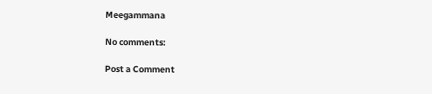Meegammana

No comments:

Post a Comment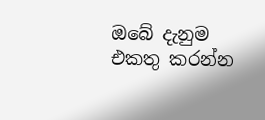ඔබේ දැනුම එකතු කරන්න